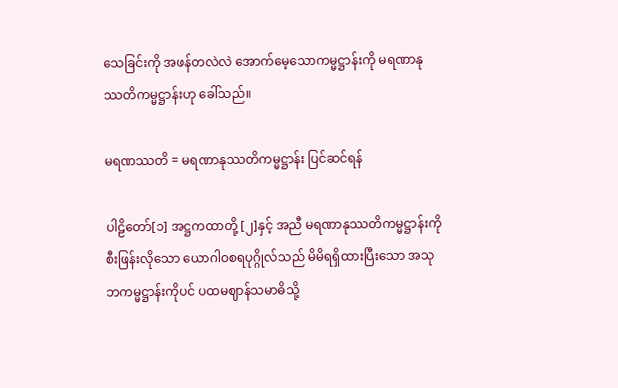သေခြင်းကို အဖန်တလဲလဲ အောက်မေ့သောကမ္မဋ္ဌာန်းကို မရဏာနုဿတိကမ္မဋ္ဌာန်းဟု ခေါ်သည်။

မရဏဿတိ = မရဏာနုဿတိကမ္မဋ္ဌာန်း ပြင်ဆင်ရန်

ပါဠိတော်[၁] အဋ္ဌကထာတို့ [၂]နှင့် အညီ မရဏာနုဿတိကမ္မဋ္ဌာန်းကို စီးဖြန်းလိုသော ယောဂါဝစရပုဂ္ဂိုလ်သည် မိမိရရှိထားပြီးသော အသုဘကမ္မဋ္ဌာန်းကိုပင် ပထမဈာန်သမာဓိသို့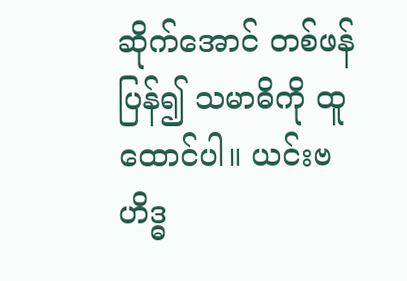ဆိုက်အောင် တစ်ဖန် ပြန်၍ သမာဓိကို ထူထောင်ပါ။ ယင်းဗဟိဒ္ဓ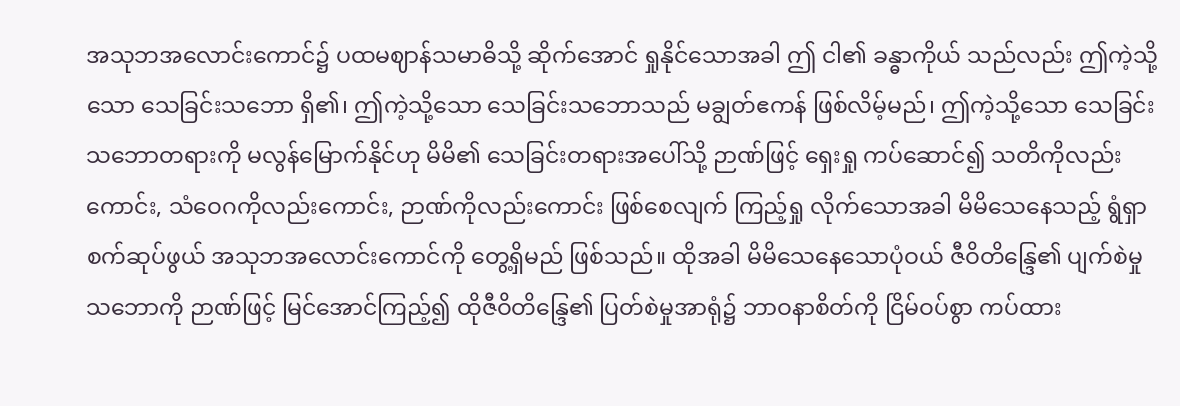အသုဘအလောင်းကောင်၌ ပထမဈာန်သမာဓိသို့ ဆိုက်အောင် ရှုနိုင်သောအခါ ဤ ငါ၏ ခန္ဓာကိုယ် သည်လည်း ဤကဲ့သို့သော သေခြင်းသဘော ရှိ၏၊ ဤကဲ့သို့သော သေခြင်းသဘောသည် မချွတ်ဧကန် ဖြစ်လိမ့်မည်၊ ဤကဲ့သို့သော သေခြင်းသဘောတရားကို မလွန်မြောက်နိုင်ဟု မိမိ၏ သေခြင်းတရားအပေါ်သို့ ဉာဏ်ဖြင့် ရှေးရှု ကပ်ဆောင်၍ သတိကိုလည်းကောင်း, သံဝေဂကိုလည်းကောင်း, ဉာဏ်ကိုလည်းကောင်း ဖြစ်စေလျက် ကြည့်ရှု လိုက်သောအခါ မိမိသေနေသည့် ရွံရှာစက်ဆုပ်ဖွယ် အသုဘအလောင်းကောင်ကို တွေ့ရှိမည် ဖြစ်သည်။ ထိုအခါ မိမိသေနေသောပုံဝယ် ဇီဝိတိန္ဒြေ၏ ပျက်စဲမှုသဘောကို ဉာဏ်ဖြင့် မြင်အောင်ကြည့်၍ ထိုဇီဝိတိန္ဒြေ၏ ပြတ်စဲမှုအာရုံ၌ ဘာဝနာစိတ်ကို ငြိမ်ဝပ်စွာ ကပ်ထား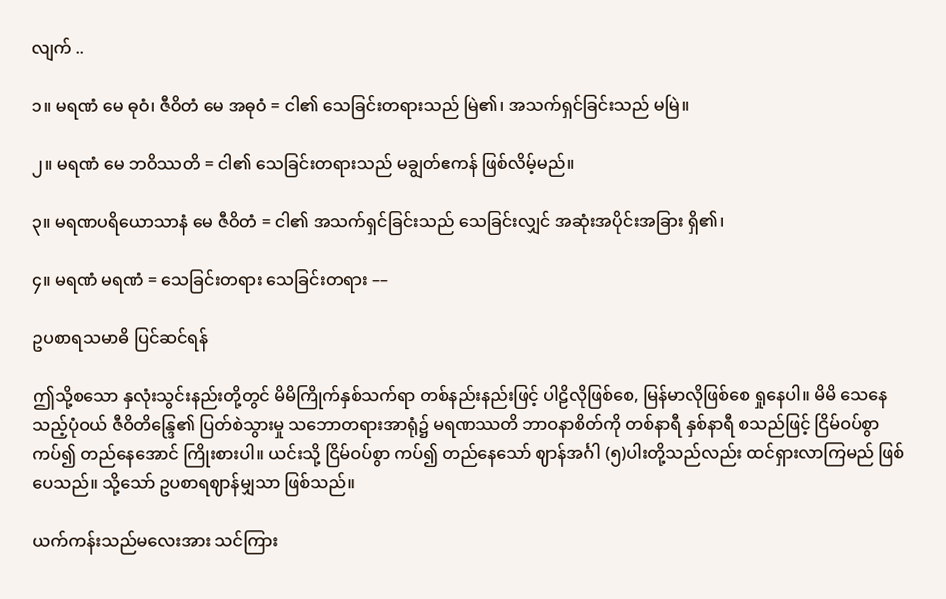လျက် ..

၁။ မရဏံ မေ ဓုဝံ၊ ဇီဝိတံ မေ အဓုဝံ = ငါ၏ သေခြင်းတရားသည် မြဲ၏၊ အသက်ရှင်ခြင်းသည် မမြဲ။

၂။ မရဏံ မေ ဘဝိဿတိ = ငါ၏ သေခြင်းတရားသည် မချွတ်ဧကန် ဖြစ်လိမ့်မည်။

၃။ မရဏပရိယောသာနံ မေ ဇီဝိတံ = ငါ၏ အသက်ရှင်ခြင်းသည် သေခြင်းလျှင် အဆုံးအပိုင်းအခြား ရှိ၏၊

၄။ မရဏံ မရဏံ = သေခြင်းတရား သေခြင်းတရား ––

ဥပစာရသမာဓိ ပြင်ဆင်ရန်

ဤသို့စသော နှလုံးသွင်းနည်းတို့တွင် မိမိကြိုက်နှစ်သက်ရာ တစ်နည်းနည်းဖြင့် ပါဠိလိုဖြစ်စေ, မြန်မာလိုဖြစ်စေ ရှုနေပါ။ မိမိ သေနေသည့်ပုံဝယ် ဇီဝိတိန္ဒြေ၏ ပြတ်စဲသွားမှု သဘောတရားအာရုံ၌ မရဏဿတိ ဘာဝနာစိတ်ကို တစ်နာရီ နှစ်နာရီ စသည်ဖြင့် ငြိမ်ဝပ်စွာကပ်၍ တည်နေအောင် ကြိုးစားပါ။ ယင်းသို့ ငြိမ်ဝပ်စွာ ကပ်၍ တည်နေသော် ဈာန်အင်္ဂါ (၅)ပါးတို့သည်လည်း ထင်ရှားလာကြမည် ဖြစ်ပေသည်။ သို့သော် ဥပစာရဈာန်မျှသာ ဖြစ်သည်။

ယက်ကန်းသည်မလေးအား သင်ကြား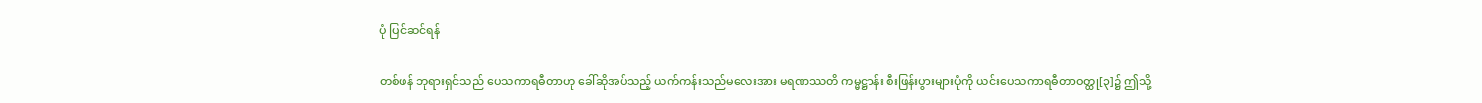ပုံ ပြင်ဆင်ရန်

တစ်ဖန် ဘုရားရှင်သည် ပေသကာရဓီတာဟု ခေါ်ဆိုအပ်သည့် ယက်ကန်းသည်မလေးအား မရဏဿတိ ကမ္မဋ္ဌာန်း စီးဖြန်းပွားများပုံကို ယင်းပေသကာရဓီတာဝတ္ထု[၃]၌ ဤသို့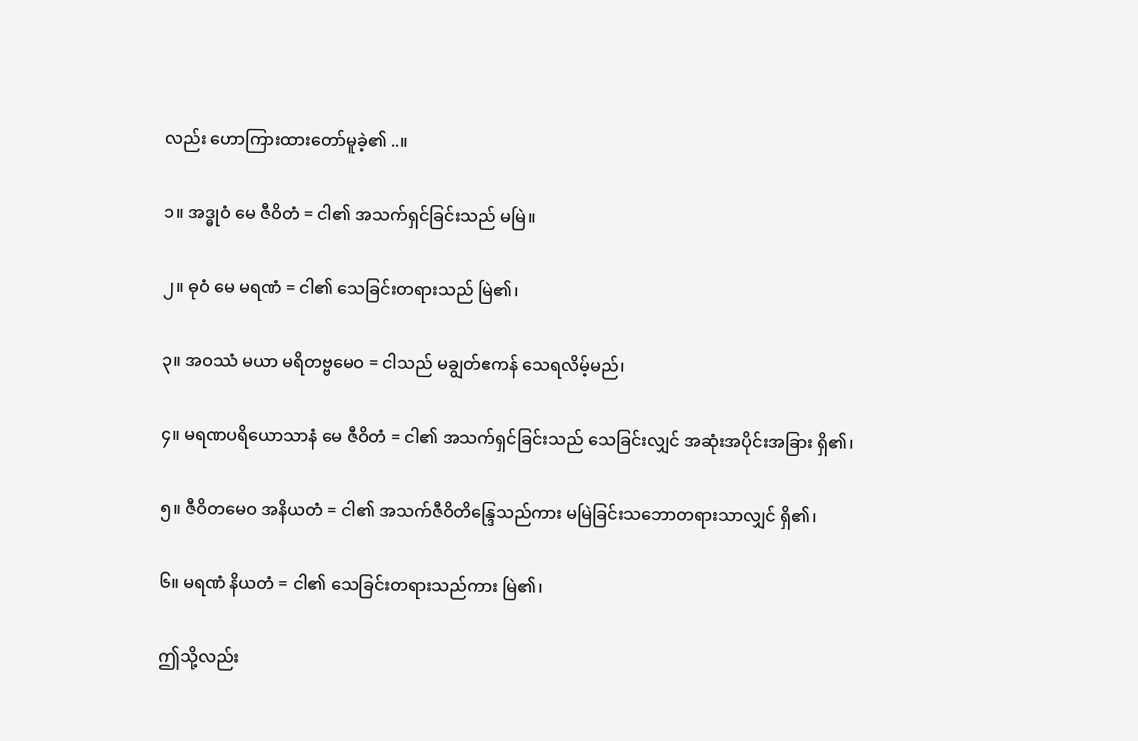လည်း ဟောကြားထားတော်မူခဲ့၏ ..။

၁။ အဒ္ဓုဝံ မေ ဇီဝိတံ = ငါ၏ အသက်ရှင်ခြင်းသည် မမြဲ။

၂။ ဓုဝံ မေ မရဏံ = ငါ၏ သေခြင်းတရားသည် မြဲ၏၊

၃။ အဝဿံ မယာ မရိတဗ္ဗမေဝ = ငါသည် မချွတ်ဧကန် သေရလိမ့်မည်၊

၄။ မရဏပရိယောသာနံ မေ ဇီဝိတံ = ငါ၏ အသက်ရှင်ခြင်းသည် သေခြင်းလျှင် အဆုံးအပိုင်းအခြား ရှိ၏၊

၅။ ဇီဝိတမေဝ အနိယတံ = ငါ၏ အသက်ဇီဝိတိန္ဒြေသည်ကား မမြဲခြင်းသဘောတရားသာလျှင် ရှိ၏၊

၆။ မရဏံ နိယတံ = ငါ၏ သေခြင်းတရားသည်ကား မြဲ၏၊

ဤသို့လည်း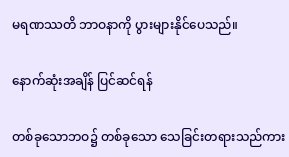မရဏဿတိ ဘာဝနာကို ပွားများနိုင်ပေသည်။

နောက်ဆုံးအချိန် ပြင်ဆင်ရန်

တစ်ခုသောဘဝ၌ တစ်ခုသော သေခြင်းတရားသည်ကား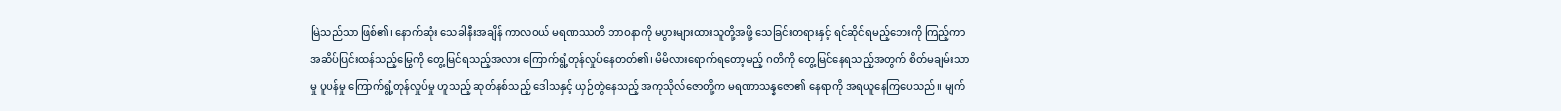မြဲသည်သာ ဖြစ်၏၊ နောက်ဆုံး သေခါနီးအချိန် ကာလဝယ် မရဏဿတိ ဘာဝနာကို မပွားများထားသူတို့အဖို့ သေခြင်းတရားနှင့် ရင်ဆိုင်ရမည့်ဘေးကို ကြည့်ကာ အဆိပ်ပြင်းထန်သည့်မြွေကို တွေ့မြင်ရသည့်အလား ကြောက်ရွံ့တုန်လှုပ်နေတတ်၏၊ မိမိလားရောက်ရတော့မည့် ဂတိကို တွေ့မြင်နေရသည့်အတွက် စိတ်မချမ်းသာမှု ပူပန်မှု ကြောက်ရွံ့တုန်လှုပ်မှု ဟူသည့် ဆုတ်နစ်သည့် ဒေါသနှင့် ယှဉ်တွဲနေသည့် အကုသိုလ်ဇောတို့က မရဏာသန္နဇော၏ နေရာကို အရယူနေကြပေသည်။ မျက်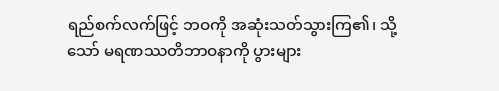ရည်စက်လက်ဖြင့် ဘဝကို အဆုံးသတ်သွားကြ၏၊ သို့သော် မရဏဿတိဘာဝနာကို ပွားများ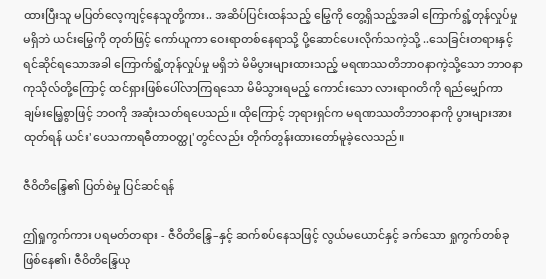ထားပြီးသူ မပြတ်လေ့ကျင့်နေသူတို့ကား.. အဆိပ်ပြင်းထန်သည့် မြွေကို တွေ့ရှိသည့်အခါ ကြောက်ရွံ့တုန်လှုပ်မှု မရှိဘဲ ယင်းမြွေကို တုတ်ဖြင့် ကော်ယူကာ ဝေးရာတစ်နေရာသို့ ပို့ဆောင်ပေးလိုက်သကဲ့သို့ ..သေခြင်းတရားနှင့် ရင်ဆိုင်ရသောအခါ ကြောက်ရွံ့တုန်လှုပ်မှု မရှိဘဲ မိမိပွားများထားသည့် မရဏဿတိဘာဝနာကဲ့သို့သော ဘာဝနာကုသိုလ်တို့ကြောင့် ထင်ရှားဖြစ်ပေါ်လာကြရသော မိမိသွားရမည့် ကောင်းသော လားရာဂတိကို ရည်မျှော်ကာ ချမ်းမြေ့စွာဖြင့် ဘဝကို အဆုံးသတ်ရပေသည်။ ထိုကြောင့် ဘုရားရှင်က မရဏဿတိဘာဝနာကို ပွားများအားထုတ်ရန် ယင်း'ပေသကာရဓီတာဝတ္ထု'တွင်လည်း တိုက်တွန်းထားတော်မူခဲ့လေသည်။

ဇီဝိတိန္ဒြေ၏ ပြတ်စဲမှု ပြင်ဆင်ရန်

ဤရှုကွက်ကား ပရမတ်တရား - ဇီဝိတိန္ဒြေ–နှင့် ဆက်စပ်နေသဖြင့် လွယ်မယောင်နှင့် ခက်သော ရှုကွက်တစ်ခု ဖြစ်နေ၏၊ ဇီဝိတိန္ဒြေယု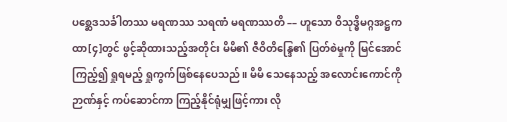ပစ္ဆေဒသင်္ခါတဿ မရဏဿ သရဏံ မရဏဿတိ –– ဟူသော ဝိသုဒ္ဓိမဂ္ဂအဋ္ဌကထာ[၄]တွင် ဖွင့်ဆိုထားသည့်အတိုင်း မိမိ၏ ဇီဝိတိန္ဒြေ၏ ပြတ်စဲမှုကို မြင်အောင် ကြည့်၍ ရှုရမည့် ရှုကွက်ဖြစ်နေပေသည်။ မိမိ သေနေသည့် အလောင်းကောင်ကို ဉာဏ်နှင့် ကပ်ဆောင်ကာ ကြည့်နိုင်ရုံမျှဖြင့်ကား လို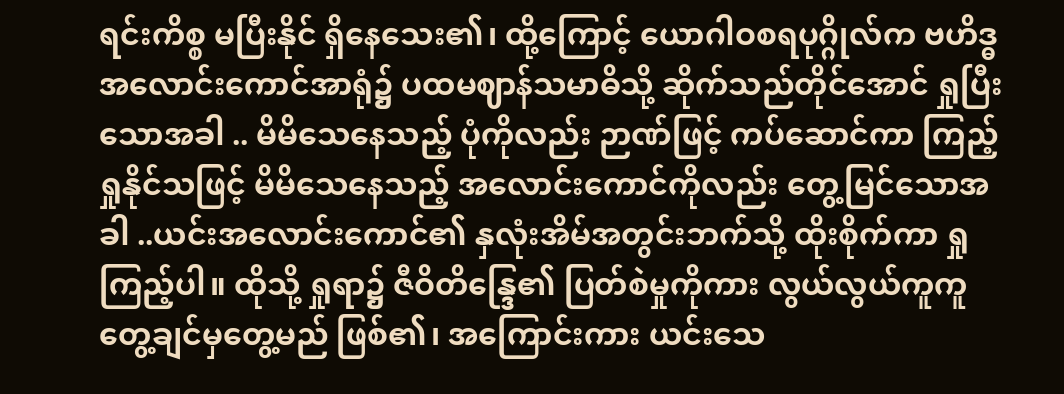ရင်းကိစ္စ မပြီးနိုင် ရှိနေသေး၏၊ ထို့ကြောင့် ယောဂါဝစရပုဂ္ဂိုလ်က ဗဟိဒ္ဓအလောင်းကောင်အာရုံ၌ ပထမဈာန်သမာဓိသို့ ဆိုက်သည်တိုင်အောင် ရှုပြီးသောအခါ .. မိမိသေနေသည့် ပုံကိုလည်း ဉာဏ်ဖြင့် ကပ်ဆောင်ကာ ကြည့်ရှုနိုင်သဖြင့် မိမိသေနေသည့် အလောင်းကောင်ကိုလည်း တွေ့မြင်သောအခါ ..ယင်းအလောင်းကောင်၏ နှလုံးအိမ်အတွင်းဘက်သို့ ထိုးစိုက်ကာ ရှုကြည့်ပါ။ ထိုသို့ ရှုရာ၌ ဇီဝိတိန္ဒြေ၏ ပြတ်စဲမှုကိုကား လွယ်လွယ်ကူကူ တွေ့ချင်မှတွေ့မည် ဖြစ်၏၊ အကြောင်းကား ယင်းသေ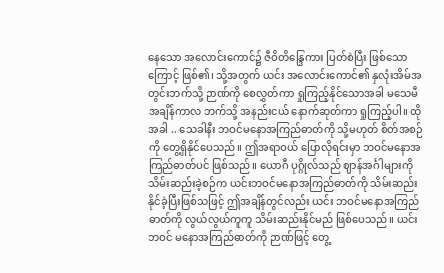နေသော အလောင်းကောင်၌ ဇီဝိတိန္ဒြေကား ပြတ်စဲပြီး ဖြစ်သောကြောင့် ဖြစ်၏၊ သို့အတွက် ယင်း အလောင်းကောင်၏ နှလုံးအိမ်အတွင်းဘက်သို့ ဉာဏ်ကို စေလွှတ်ကာ ရှုကြည့်နိုင်သောအခါ မသေမီ အချိန်ကာလ ဘက်သို့ အနည်းငယ် နောက်ဆုတ်ကာ ရှုကြည့်ပါ။ ထိုအခါ .. သေခါနီး ဘဝင်မနောအကြည်ဓာတ်ကို သို့မဟုတ် စိတ်အစဉ်ကို တွေ့ရှိနိုင်ပေသည်။ ဤအရာဝယ် ပြောလိုရင်းမှာ ဘဝင်မနောအကြည်ဓာတ်ပင် ဖြစ်သည်။ ယောဂီ ပုဂ္ဂိုလ်သည် ဈာန်အင်္ဂါများကို သိမ်းဆည်းခဲ့စဉ်က ယင်းဘဝင်မနောအကြည်ဓာတ်ကို သိမ်းဆည်းနိုင်ခဲ့ပြီးဖြစ်သဖြင့် ဤအချိန်တွင်လည်း ယင်း ဘဝင်မနောအကြည်ဓာတ်ကို လွယ်လွယ်ကူကူ သိမ်းဆည်းနိုင်မည် ဖြစ်ပေသည်။ ယင်းဘဝင် မနောအကြည်ဓာတ်ကို ဉာဏ်ဖြင့် တွေ့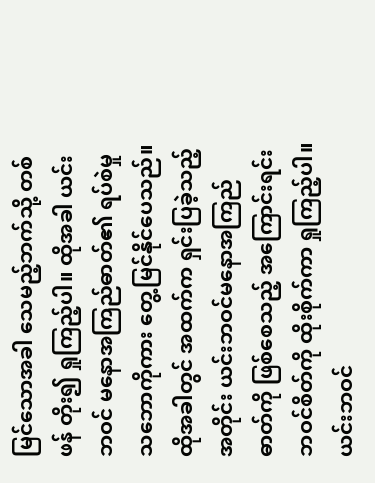မြင်သောအခါ သေမည့်ဘက်သို့ တစ်ဖန် တိုး၍ ရှုကြည့်ပါ။ ထိုအခါ ယင်းဘဝင် မနောအကြည်ဓာတ်၏ ရပ်စဲမှုသဘောကိုကား တွေ့မြင်နိုင်ပေသည်။ ထိုအခါတွင် အထက်က ရှင်းပြခဲ့သည့်အတိုင်း ယင်းဘဝင်မနောအကြည်ဓာတ်ကို ဖြစ်စေသည့် အကြောင်းရင်း ဘဝင်စိတ်ကို ထိုးစိုက်ကာ ရှုကြည့်ပါ။ ယင်းဘဝင်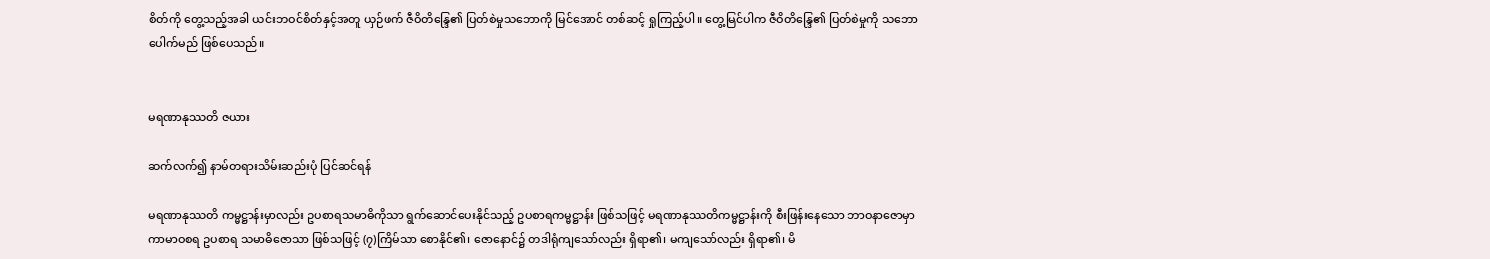စိတ်ကို တွေ့သည့်အခါ ယင်းဘဝင်စိတ်နှင့်အတူ ယှဉ်ဖက် ဇီဝိတိန္ဒြေ၏ ပြတ်စဲမှုသဘောကို မြင်အောင် တစ်ဆင့် ရှုကြည့်ပါ။ တွေ့မြင်ပါက ဇီဝိတိန္ဒြေ၏ ပြတ်စဲမှုကို သဘောပေါက်မည် ဖြစ်ပေသည်။


မရဏာနုဿတိ ဇယား

ဆက်လက်၍ နာမ်တရားသိမ်းဆည်းပုံ ပြင်ဆင်ရန်

မရဏာနုဿတိ ကမ္မဋ္ဌာန်းမှာလည်း ဥပစာရသမာဓိကိုသာ ရွက်ဆောင်ပေးနိုင်သည့် ဥပစာရကမ္မဋ္ဌာန်း ဖြစ်သဖြင့် မရဏာနုဿတိကမ္မဋ္ဌာန်းကို စီးဖြန်းနေသော ဘာဝနာဇောမှာ ကာမာဝစရ ဥပစာရ သမာဓိဇောသာ ဖြစ်သဖြင့် (၇)ကြိမ်သာ စောနိုင်၏၊ ဇောနောင်၌ တဒါရုံကျသော်လည်း ရှိရာ၏၊ မကျသော်လည်း ရှိရာ၏၊ မိ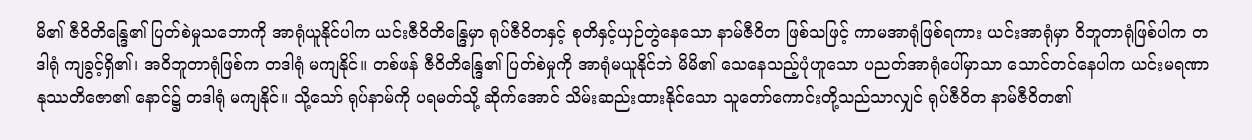မိ၏ ဇီဝိတိန္ဒြေ၏ ပြတ်စဲမှုသဘောကို အာရုံယူနိုင်ပါက ယင်းဇီဝိတိန္ဒြေမှာ ရုပ်ဇီဝိတနှင့် စုတိနှင့်ယှဉ်တွဲနေသော နာမ်ဇီဝိတ ဖြစ်သဖြင့် ကာမအာရုံဖြစ်ရကား ယင်းအာရုံမှာ ဝိဘူတာရုံဖြစ်ပါက တဒါရုံ ကျခွင့်ရှိ၏၊ အဝိဘူတာရုံဖြစ်က တဒါရုံ မကျနိုင်။ တစ်ဖန် ဇီဝိတိန္ဒြေ၏ ပြတ်စဲမှုကို အာရုံမယူနိုင်ဘဲ မိမိ၏ သေနေသည့်ပုံဟူသော ပညတ်အာရုံပေါ်မှာသာ သောင်တင်နေပါက ယင်းမရဏာနုဿတိဇော၏ နောင်၌ တဒါရုံ မကျနိုင်။ သို့သော် ရုပ်နာမ်ကို ပရမတ်သို့ ဆိုက်အောင် သိမ်းဆည်းထားနိုင်သော သူတော်ကောင်းတို့သည်သာလျှင် ရုပ်ဇီဝိတ နာမ်ဇီဝိတ၏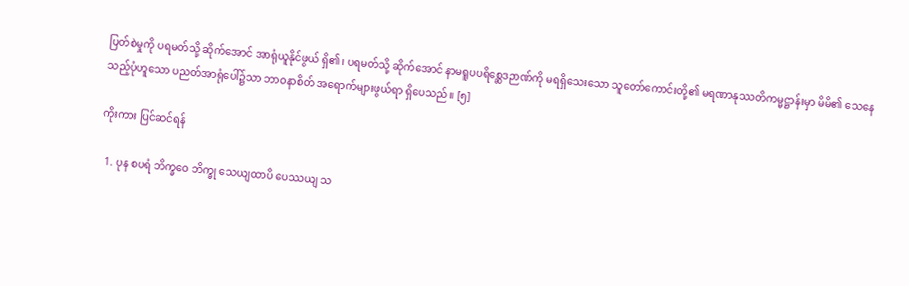ပြတ်စဲမှုကို ပရမတ်သို့ ဆိုက်အောင် အာရုံယူနိုင်ဖွယ် ရှိ၏၊ ပရမတ်သို့ ဆိုက်အောင် နာမရူပပရိစ္ဆေဒဉာဏ်ကို မရရှိသေးသော သူတော်ကောင်းတို့၏ မရဏာနုဿတိကမ္မဋ္ဌာန်းမှာ မိမိ၏ သေနေသည့်ပုံဟူသော ပညတ်အာရုံပေါ်၌သာ ဘာဝနာစိတ် အရောက်များဖွယ်ရာ ရှိပေသည်။ [၅]

ကိုးကား ပြင်ဆင်ရန်

  1. ပုန စပရံ ဘိက္ခဝေ ဘိက္ခု သေယျထာပိ ပေဿယျ သ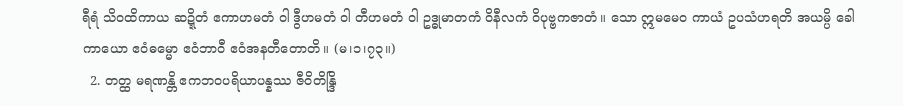ရီရံ သိဝထိကာယ ဆဍ္ဍိတံ ဧကာဟမတံ ဝါ ဒွီဟမတံ ဝါ တီဟမတံ ဝါ ဥဒ္ဓုမာတကံ ဝိနီလကံ ဝိပုဗ္ဗကဇာတံ။ သော ဣမမေဝ ကာယံ ဥပသံဟရတိ အယမ္ပိ ခေါ ကာယော ဧဝံဓမ္မော ဧဝံဘာဝီ ဧဝံအနတီတောတိ။ (မ၊၁၊၇၃။)
  2. တတ္ထ မရဏန္တိ ဧကဘဝပရိယာပန္နဿ ဇီဝိတိန္ဒြိ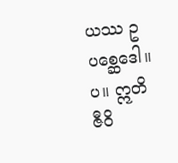ယဿ ဥပစ္ဆေဒေါ။ ပ။ ဣတိ ဇီဝိ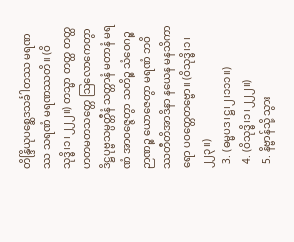တိန္ဒြိယုပစ္ဆေဒသင်္ခါတဿ မရဏဿ သရဏံ မရဏဿတိ။ (ဝိသုဒ္ဓိ၊၁၊၂၂၂။) တသ္မာ တတ္ထ တတ္ထ ဟတမတသတ္တေ ဩလောကေတွာ ဒိဋ္ဌပုဗ္ဗသမ္ပတ္တီနံ သတ္တာနံ မတာနံ မရဏံ အာဝဇ္ဇေတွာ သတိဉ္စ သံဝေဂဉ္စ ဉာဏဉ္စ ယောဇေတွာ မရဏံ ဘဝိဿတီတိအာဒိနာ နယေန မနသိကာရော ပဝတ္တေတဗ္ဗော။ (ဝိသုဒ္ဓိ၊၁၊၂၂၃။)
  3. (ဓမ္မပဒ၊ဋ္ဌ၊၂၊၁၁၁။)
  4. (ဝိသုဒ္ဓိ၊၁၊၂၂၂။)
  5. နိဗ္ဗာန်သို့ သွား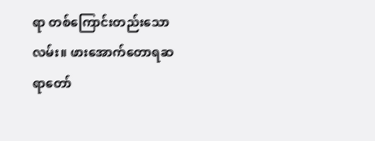ရာ တစ်ကြောင်းတည်းသောလမ်း။ ဖားအောက်တောရဆရာတော်